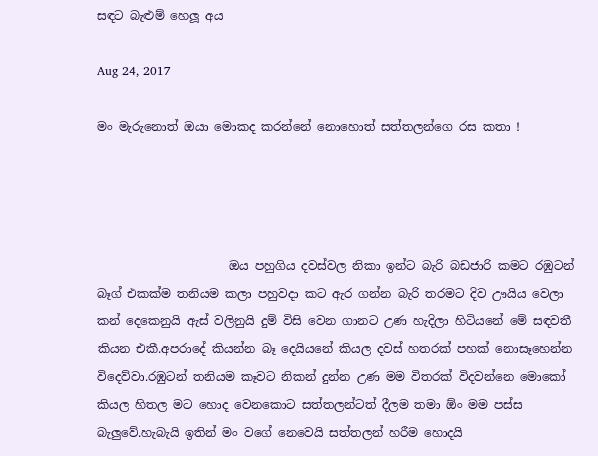සඳට බැළුම් හෙලූ අය

Aug 24, 2017

මං මැරුනොත් ඔයා මොකද කරන්නේ නොහොත් සත්තලන්ගෙ රස කතා !




                      ඔය පහුගිය දවස්වල නිකා ඉන්ට බැරි බඩජාරි කමට රඹුටන් බෑග් එකක්ම තනියම කලා පහුවදා කට ඇර ගන්න බැරි තරමට දිව ඌයිය වෙලා කන් දෙකෙනුයි ඇස් වලිනුයි දුම් විසි වෙන ගානට උණ හැදිලා හිටියනේ මේ සඳවතී කියන එකී.අපරාදේ කියන්න බෑ දෙයියනේ කියල දවස් හතරක් පහක් නොසෑහෙන්න විදෙව්වා.රඹුටන් තනියම කෑවට නිකන් දුන්න උණ මම විතරක් විදවන්නෙ මොකෝ කියල හිතල මට හොද වෙනකොට සත්තලන්ටත් දීලම තමා ඕං මම පස්ස බැලුවේ.හැබැයි ඉතින් මං වගේ නෙවෙයි සත්තලන් හරීම හොදයි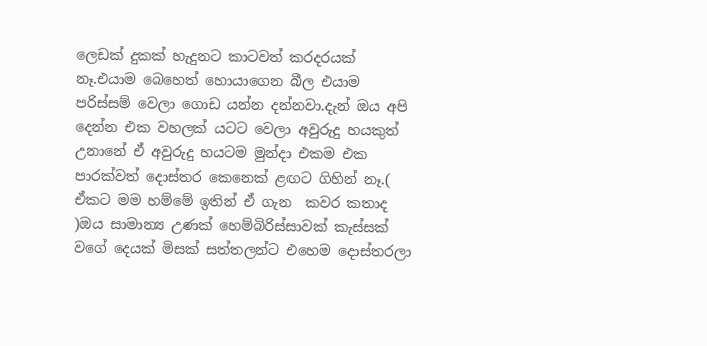ලෙඩක් දුකක් හැදුනට කාටවත් කරදරයක් නෑ.එයාම බෙහෙත් හොයාගෙන බීල එයාම පරිස්සම් වෙලා ගොඩ යන්න දන්නවා.දැන් ඔය අපි දෙන්න එක වහලක් යටට වෙලා අවුරුදු හයකුත් උනානේ ඒ අවුරුදු හයටම මුන්දා එකම එක පාරක්වත් දොස්තර කෙනෙක් ළඟට ගිහින් නෑ.( ඒකට මම හම්මේ ඉතින් ඒ ගැන  කවර කතාද )ඔය සාමාන්‍ය උණක් හෙම්බිරිස්සාවක් කැස්සක් වගේ දෙයක් මිසක් සත්තලන්ට එහෙම දොස්තරලා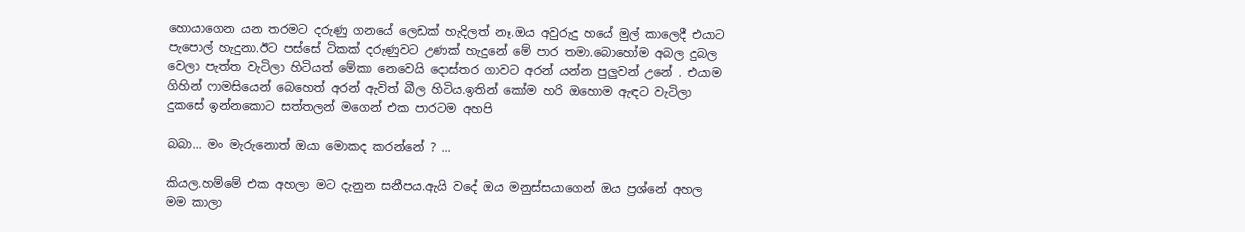හොයාගෙන යන තරමට දරුණු ගනයේ ලෙඩක් හැදිලත් නෑ.ඔය අවුරුදු හයේ මුල් කාලෙදී එයාට පැපොල් හැදුනා.ඊට පස්සේ ටිකක් දරුණුවට උණක් හැදුනේ මේ පාර තමා.බොහෝම අබල දුබල වෙලා පැත්ත වැටිලා හිටියත් මේකා නෙවෙයි දොස්තර ගාවට අරන් යන්න පුලුවන් උනේ . එයාම ගිහින් ෆාමසියෙන් බෙහෙත් අරන් ඇවිත් බීල හිටිය.ඉතින් කෝම හරි ඔහොම ඇඳට වැටිලා දුකසේ ඉන්නකොට සත්තලන් මගෙන් එක පාරටම අහපි

බබා... මං මැරුනොත් ඔයා මොකද කරන්නේ ? ...

කියල.හම්මේ එක අහලා මට දැනුන සනීපය.ඇයි වදේ ඔය මනුස්සයාගෙන් ඔය ප්‍රශ්නේ අහල  මම කාලා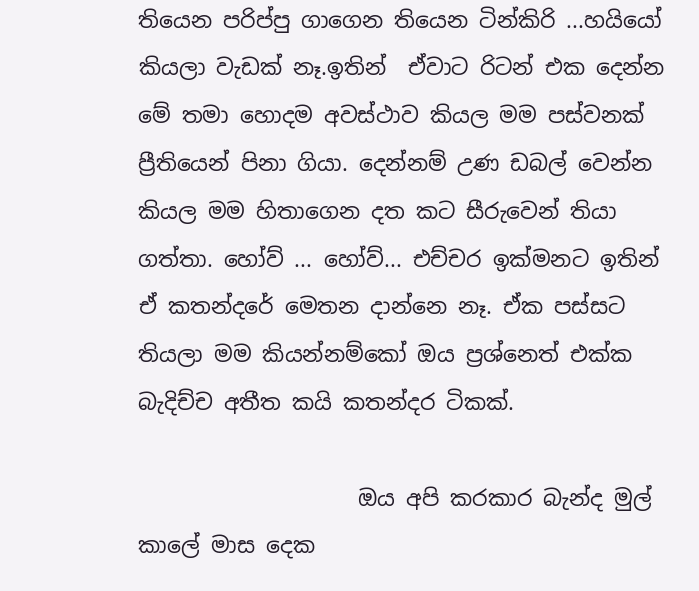තියෙන පරිප්පු ගාගෙන තියෙන ටින්කිරි ...හයියෝ කියලා වැඩක් නෑ.ඉතින්  ඒවාට රිටන් එක දෙන්න මේ තමා හොදම අවස්ථාව කියල මම පස්වනක් ප්‍රීතියෙන් පිනා ගියා. දෙන්නම් උණ ඩබල් වෙන්න කියල මම හිතාගෙන දත කට සීරුවෙන් තියා ගත්තා. හෝව් ... හෝව්... එච්චර ඉක්මනට ඉතින් ඒ කතන්දරේ මෙතන දාන්නෙ නෑ. ඒක පස්සට තියලා මම කියන්නම්කෝ ඔය ප්‍රශ්නෙත් එක්ක බැදිච්ච අතීත කයි කතන්දර ටිකක්.

                    ඔය අපි කරකාර බැන්ද මුල් කාලේ මාස දෙක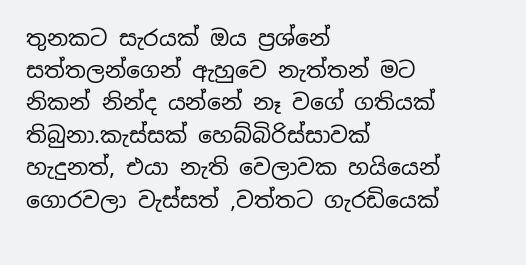තුනකට සැරයක් ඔය ප්‍රශ්නේ සත්තලන්ගෙන් ඇහුවෙ නැත්තන් මට නිකන් නින්ද යන්නේ නෑ වගේ ගතියක් තිබුනා.කැස්සක් හෙබ්බිරිස්සාවක් හැදුනත්, එයා නැති වෙලාවක හයියෙන් ගොරවලා වැස්සත් ,වත්තට ගැරඩියෙක්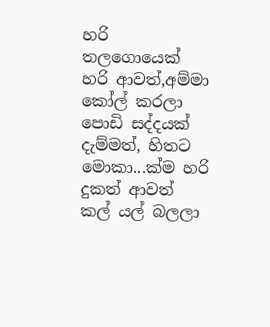හරි තලගොයෙක් හරි ආවත්,අම්මා කෝල් කරලා පොඩි සද්දයක් දැම්මත්, හිතට මොකා...ක්ම හරි දුකත් ආවත් කල් යල් බලලා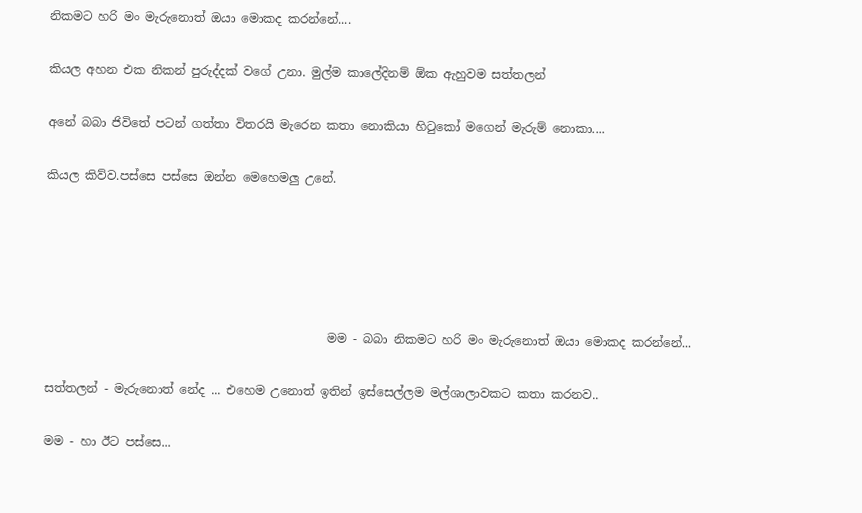නිකමට හරි මං මැරුනොත් ඔයා මොකද කරන්නේ....

කියල අහන එක නිකන් පුරුද්දක් වගේ උනා. මුල්ම කාලේදිනම් ඕක ඇහුවම සත්තලන්

අනේ බබා ජිවිතේ පටන් ගත්තා විතරයි මැරෙන කතා නොකියා හිටුකෝ මගෙන් මැරුම් නොකා....

කියල කිව්ව.පස්සෙ පස්සෙ ඔන්න මෙහෙමලු උනේ.





                                               මම - බබා නිකමට හරි මං මැරුනොත් ඔයා මොකද කරන්නේ...

සත්තලන් - මැරුනොත් නේද ... එහෙම උනොත් ඉතින් ඉස්සෙල්ලම මල්ශාලාවකට කතා කරනව..

මම - හා ඊට පස්සෙ...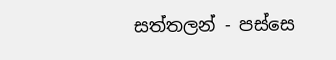සත්තලන් - පස්සෙ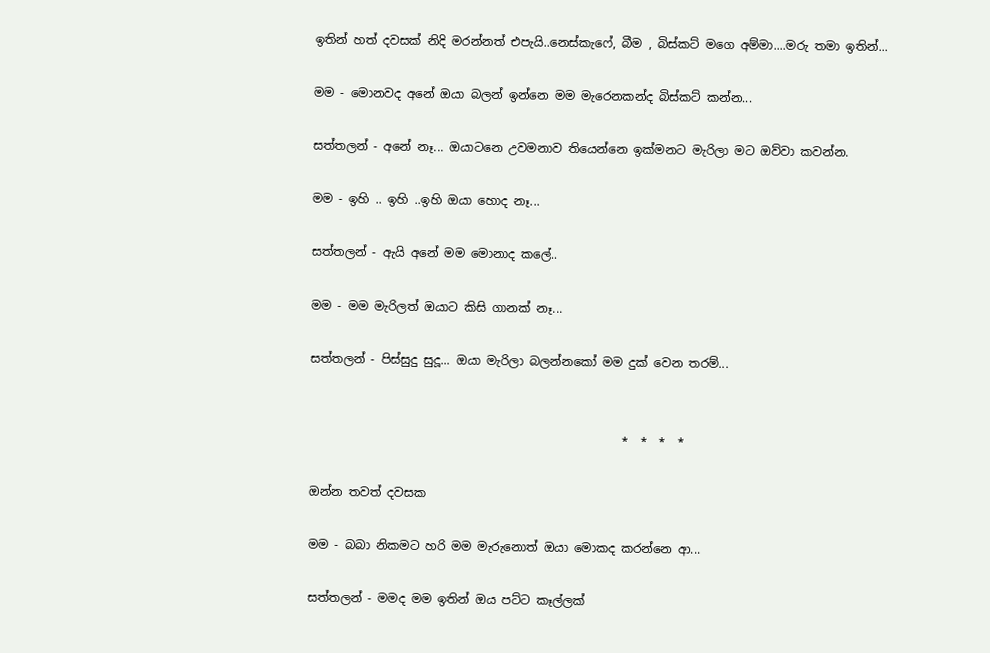ඉතින් හත් දවසක් නිදි මරන්නත් එපැයි..නෙස්කැෆේ, බීම , බිස්කට් මගෙ අම්මා....මරු තමා ඉතින්...

මම - මොනවද අනේ ඔයා බලන් ඉන්නෙ මම මැරෙනකන්ද බිස්කට් කන්න...

සත්තලන් - අනේ නෑ... ඔයාටනෙ උවමනාව තියෙන්නෙ ඉක්මනට මැරිලා මට ඔව්වා කවන්න.

මම - ඉහි .. ඉහි ..ඉහි ඔයා හොද නෑ...

සත්තලන් - ඇයි අනේ මම මොනාද කලේ..

මම - මම මැරිලත් ඔයාට කිසි ගානක් නෑ...

සත්තලන් - පිස්සුදු සුදූ... ඔයා මැරිලා බලන්නකෝ මම දුක් වෙන තරම්...


                                                    *  *  *  *

ඔන්න තවත් දවසක

මම - බබා නිකමට හරි මම මැරුනොත් ඔයා මොකද කරන්නෙ ආ...

සත්තලන් - මමද මම ඉතින් ඔය පට්ට කෑල්ලක්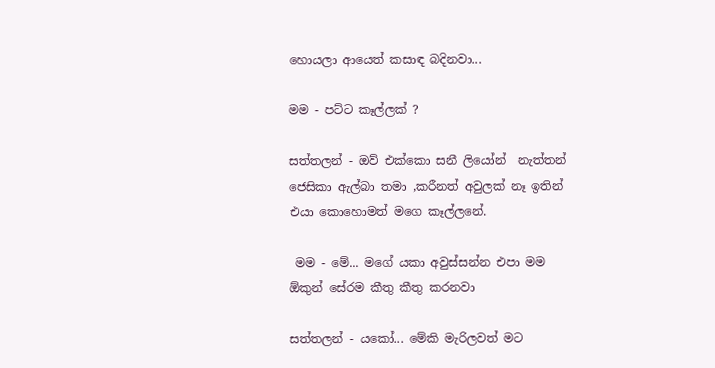හොයලා ආයෙත් කසාඳ බදිනවා...

මම - පට්ට කෑල්ලක් ?

සත්තලන් - ඔව් එක්කො සනී ලියෝන්  නැත්තන් ජෙසිකා ඇල්බා තමා ,කරීනත් අවුලක් නෑ ඉතින් එයා කොහොමත් මගෙ කෑල්ලනේ.

 මම - මේ... මගේ යකා අවුස්සන්න එපා මම ඕකුන් සේරම කීතු කීතු කරනවා

සත්තලන් - යකෝ... මේකි මැරිලවත් මට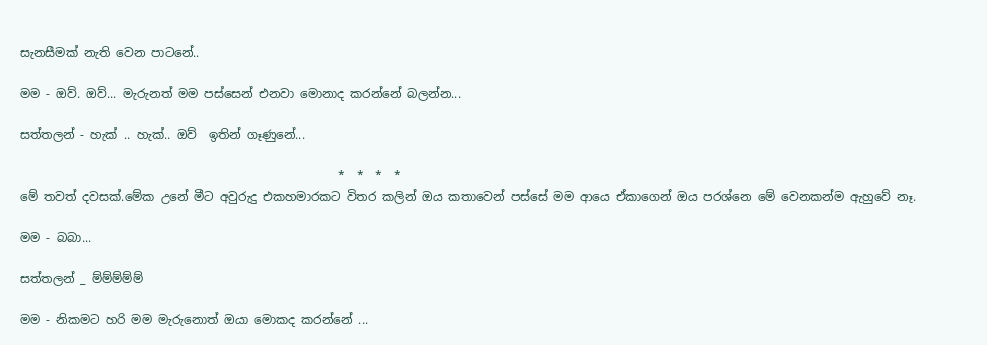සැනසීමක් නැති වෙන පාටනේ..

මම - ඔව්. ඔව්... මැරුනත් මම පස්සෙන් එනවා මොනාද කරන්නේ බලන්න...

සත්තලන් - හැක් .. හැක්.. ඔව්  ඉතින් ගෑණුනේ...

                                                     *  *  *  *
මේ තවත් දවසක්.මේක උනේ මීට අවුරුදු එකහමාරකට විතර කලින් ඔය කතාවෙන් පස්සේ මම ආයෙ ඒකාගෙන් ඔය පරශ්නෙ මේ වෙනකන්ම ඇහුවේ නෑ.

මම - බබා...

සත්තලන් _ ම්ම්ම්ම්ම්

මම - නිකමට හරි මම මැරුනොත් ඔයා මොකද කරන්නේ ...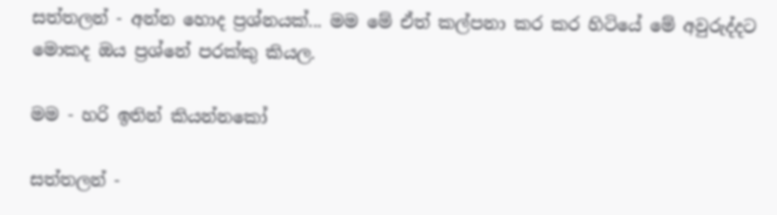සත්තලන් - අන්න හොද ප්‍රශ්නයක්... මම මේ ඒත් කල්පනා කර කර හිටියේ මේ අවුරුද්දට මොකද ඔය ප්‍රශ්නේ පරක්කු කියල.

මම - හරි ඉතින් කියන්නකෝ

සත්තලන් -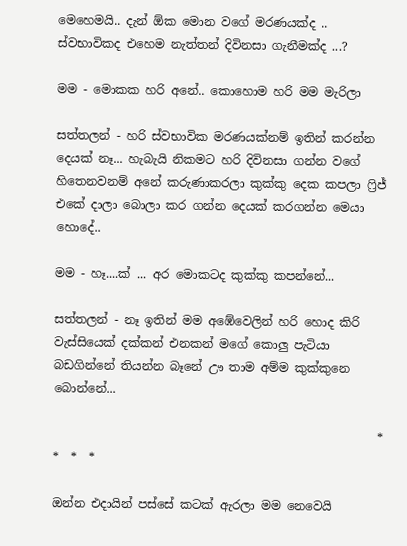මෙහෙමයි.. දැන් ඕක මොන වගේ මරණයක්ද .. ස්වභාවිකද එහෙම නැත්තන් දිවිනසා ගැනීමක්ද ...?

මම - මොකක හරි අනේ.. කොහොම හරි මම මැරිලා

සත්තලන් - හරි ස්වභාවික මරණයක්නම් ඉතින් කරන්න දෙයක් නෑ... හැබැයි නිකමට හරි දිවිනසා ගන්න වගේ හිතෙනවනම් අනේ කරුණාකරලා කුක්කු දෙක කපලා ෆ්‍රිජ් එකේ දාලා බොලා කර ගන්න දෙයක් කරගන්න මෙයා හොදේ..

මම - හෑ....ක් ... අර මොකටද කුක්කු කපන්නේ...

සත්තලන් - නෑ ඉතින් මම අඹේවෙලින් හරි හොද කිරි වැස්සියෙක් දක්කන් එනකන් මගේ කොලු පැටියා බඩගින්නේ තියන්න බෑනේ ඌ තාම අම්ම කුක්කුනෙ බොන්නේ...

                                                      *  *  *  *

ඔන්න එදායින් පස්සේ කටක් ඇරලා මම නෙවෙයි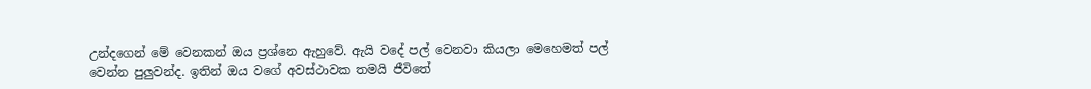උන්දගෙන් මේ වෙනකන් ඔය ප්‍රශ්නෙ ඇහුවේ. ඇයි වදේ පල් වෙනවා කියලා මෙහෙමත් පල් වෙන්න පුලුවන්ද. ඉතින් ඔය වගේ අවස්ථාවක තමයි ජීවිතේ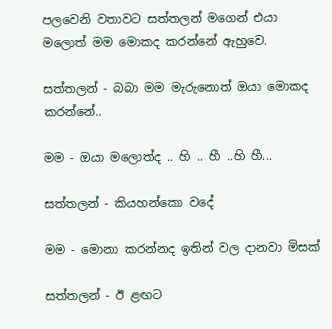පලවෙනි වතාවට සත්තලන් මගෙන් එයා මලොත් මම මොකද කරන්නේ ඇහුවෙ.

සත්තලන් - බබා මම මැරුනොත් ඔයා මොකද කරන්නේ..

මම - ඔයා මලොත්ද .. හි .. හී ..හි හී...

සත්තලන් - කියහන්කො වදේ

මම - මොනා කරන්නද ඉතින් වල දානවා මිසක්

සත්තලන් - ඊ ළඟට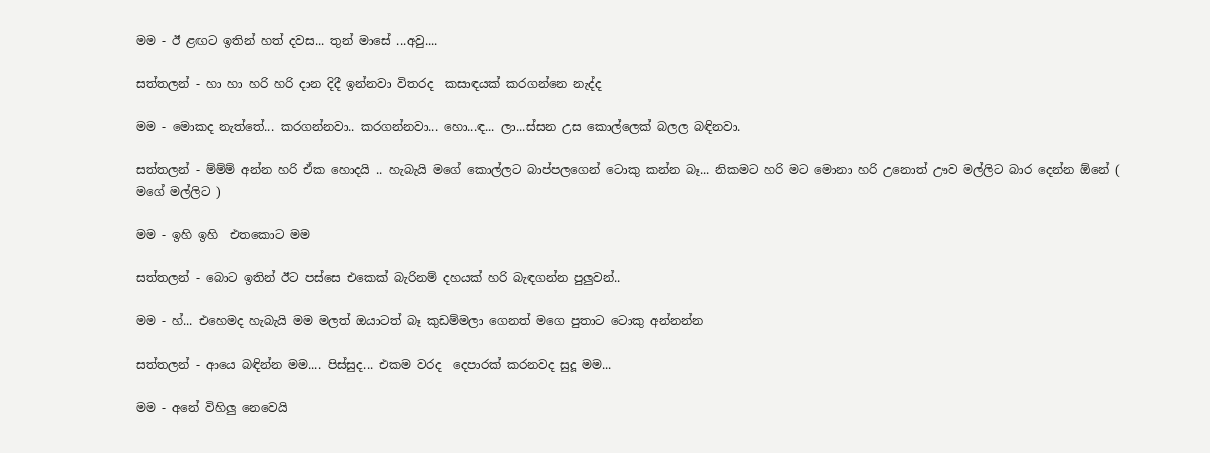මම - ඊ ළඟට ඉතින් හත් දවස... තුන් මාසේ ...අවු....

සත්තලන් - හා හා හරි හරි දාන දිදී ඉන්නවා විතරද  කසාඳයක් කරගන්නෙ නැද්ද

මම - මොකද නැත්තේ... කරගන්නවා.. කරගන්නවා... හො...ඳ... ලා...ස්සන උස කොල්ලෙක් බලල බඳිනවා.

සත්තලන් - ම්ම්ම් අන්න හරි ඒක හොදයි .. හැබැයි මගේ කොල්ලට බාප්පලගෙන් ටොකු කන්න බෑ... නිකමට හරි මට මොනා හරි උනොත් ඌව මල්ලිට බාර දෙන්න ඕනේ ( මගේ මල්ලිට )

මම - ඉහි ඉහි  එතකොට මම

සත්තලන් - බොට ඉතින් ඊට පස්සෙ එකෙක් බැරිනම් දහයක් හරි බැඳගන්න පුලුවන්..

මම - හ්... එහෙමද හැබැයි මම මලත් ඔයාටත් බෑ කුඩම්මලා ගෙනත් මගෙ පුතාට ටොකු අන්නන්න

සත්තලන් - ආයෙ බඳින්න මම.... පිස්සුද... එකම වරද  දෙපාරක් කරනවද සුදූ මම...

මම - අනේ විහිලු නෙවෙයි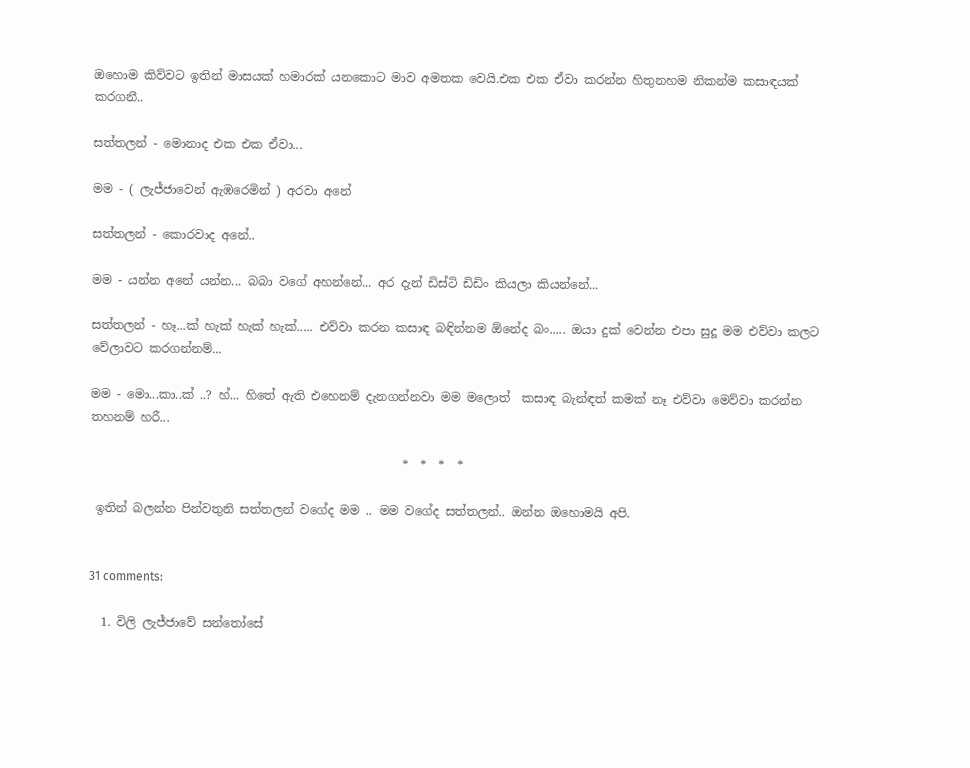ඔහොම කිව්වට ඉතින් මාසයක් හමාරක් යනකොට මාව අමතක වෙයි.එක එක ඒවා කරන්න හිතුනහම නිකන්ම කසාඳයක් කරගනී..

සත්තලන් - මොනාද එක එක ඒවා...

මම - ( ලැජ්ජාවෙන් ඇඹරෙමින් ) අරවා අනේ

සත්තලන් - කොරවාද අනේ..

මම - යන්න අනේ යන්න... බබා වගේ අහන්නේ... අර දැන් ඩිස්ටි ඩිඩිං කියලා කියන්නේ...

සත්තලන් - හෑ...ක් හැක් හැක් හැක්..... එව්වා කරන කසාඳ බඳින්නම ඕනේද බං..... ඔයා දුක් වෙන්න එපා සුදූ මම එව්වා කලට වේලාවට කරගන්නම්...

මම - මො...කා..ක් ..? හ්... හිතේ ඇති එහෙනම් දැනගන්නවා මම මලොත්  කසාඳ බැන්ඳත් කමක් නෑ එව්වා මෙව්වා කරන්න තහනම් හරී...

                                                    *  *  *  *

 ඉතින් බලන්න පින්වතුනි සත්තලන් වගේද මම .. මම වගේද සත්තලන්.. ඔන්න ඔහොමයි අපි.


31 comments:

  1. විලි ලැජ්ජාවේ සන්තෝසේ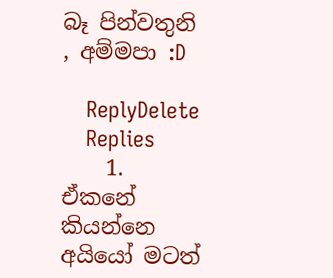බෑ පින්වතුනි , අම්මපා :D

    ReplyDelete
    Replies
    1. ඒකනේ කියන්නෙ අයියෝ මටත්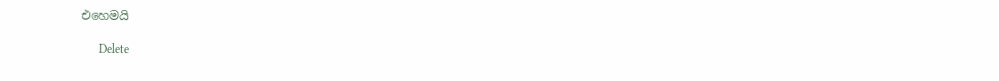එහෙමයි

      Delete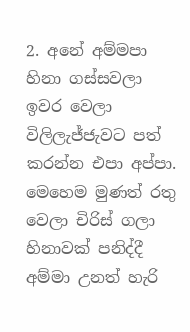2. අනේ අම්මපා හිනා ගස්සවලා ඉවර වෙලා විලිලැජ්ජැවට පත් කරන්න එපා අප්පා. මෙහෙම මුණත් රතු වෙලා චිරිස් ගලා හිනාවක් පනිද්දී අම්මා උනත් හැරි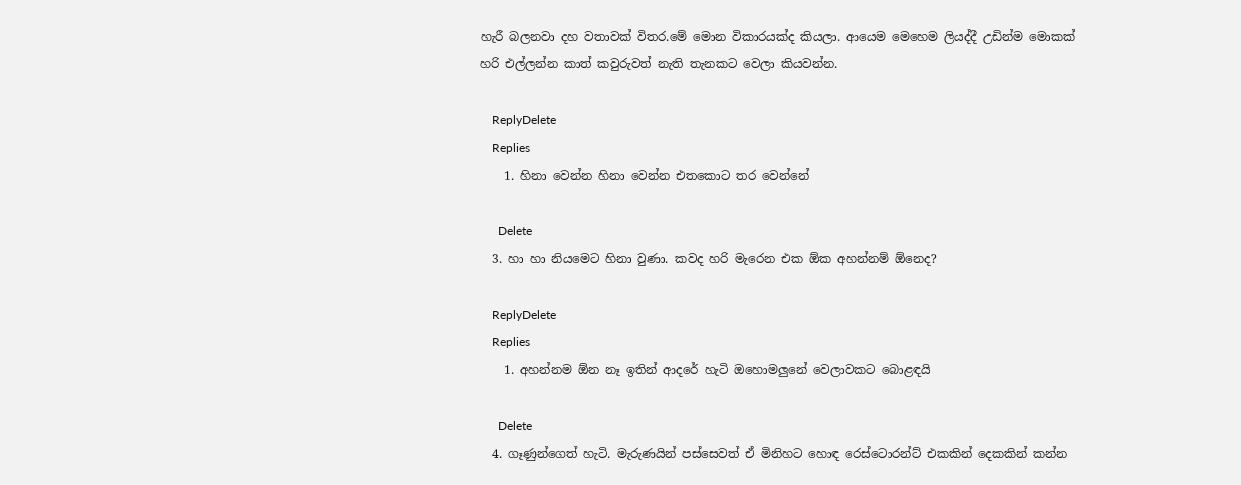හැරී බලනවා දහ වතාවක් විතර.මේ මොන විකාරයක්ද කියලා. ආයෙම මෙහෙම ලියද්දී උඩින්ම මොකක් හරි එල්ලන්න කාත් කවුරුවත් නැති තැනකට වෙලා කියවන්න.

    ReplyDelete
    Replies
    1. හිනා වෙන්න හිනා වෙන්න එතකොට තර වෙන්නේ

      Delete
  3. හා හා නියමෙට හිනා වුණා. කවද හරි මැරෙන එක ඕක අහන්නම් ඕනෙද?

    ReplyDelete
    Replies
    1. අහන්නම ඕන නෑ ඉතින් ආදරේ හැටි ඔහොමලුනේ වෙලාවකට බොළඳයි

      Delete
  4. ගෑණුන්ගෙත් හැටි. මැරුණයින් පස්සෙවත් ඒ මිනිහට හොඳ රෙස්ටොරන්ට් එකකින් දෙකකින් කන්න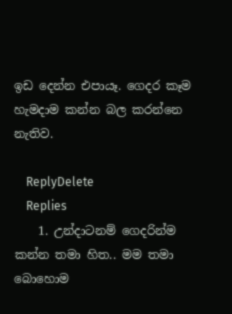ඉඩ දෙන්න එපා‍යෑ. ගෙදර කෑම හැමදාම කන්න බල කරන්නෙ නැතිව.

    ReplyDelete
    Replies
    1. උන්දාටනම් ගෙදරින්ම කන්න තමා හිත.. මම තමා බොහොම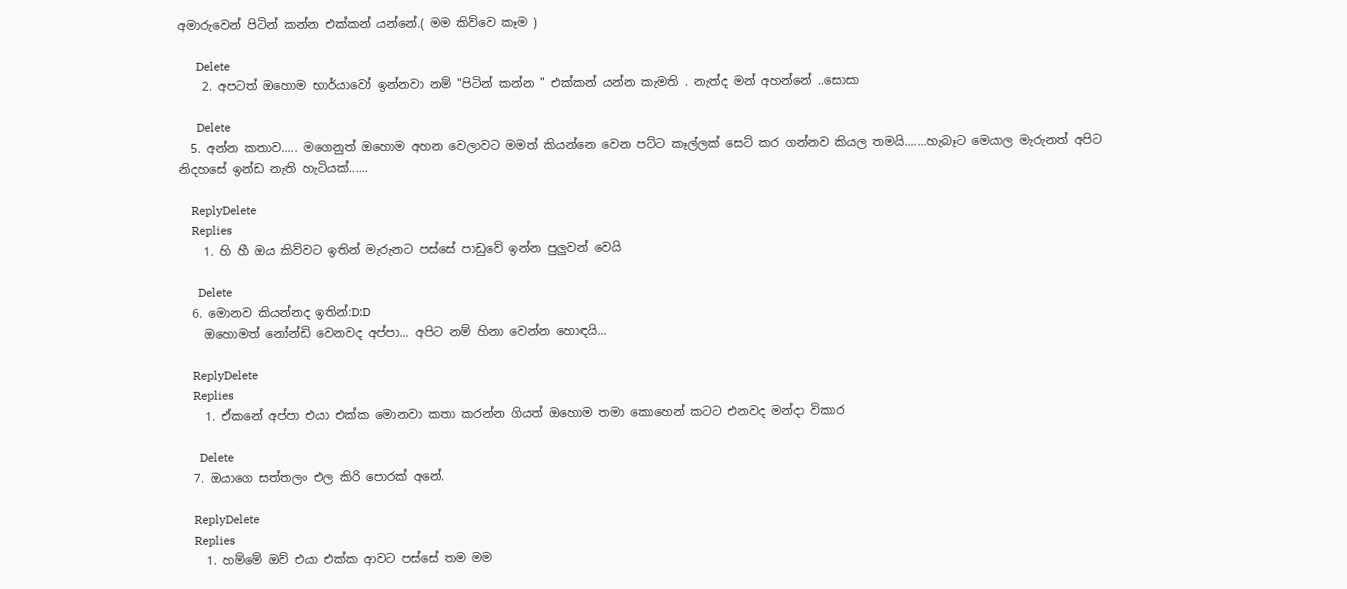අමාරුවෙන් පිටින් කන්න එක්කන් යන්නේ.( මම කිව්වෙ කෑම )

      Delete
    2. අපටත් ඔහොම භාර්යාවෝ ඉන්නවා නම් "පිටින් කන්න " එක්කන් යන්න කැමති . නැත්ද මන් අහන්නේ ..සොසා

      Delete
  5. අන්න කතාව..... මගෙනුත් ඔහොම අහන වෙලාවට මමත් කියන්නෙ වෙන පට්ට කෑල්ලක් සෙට් කර ගන්නව කියල තමයි.......හැබෑට මෙයාල මැරුනත් අපිට නිදහසේ ඉන්ඩ නැති හැටියක්......

    ReplyDelete
    Replies
    1. හි හී ඔය කිව්වට ඉතින් මැරුනට පස්සේ පාඩුවේ ඉන්න පුලුවන් වෙයි

      Delete
  6. මොනව කියන්නද ඉතින්:D:D
    ඔහොමත් නෝන්ඩි වෙනවද අප්පා... අපිට නම් හිනා වෙන්න හොඳයි...

    ReplyDelete
    Replies
    1. ඒකනේ අප්පා එයා එක්ක මොනවා කතා කරන්න ගියත් ඔහොම තමා කොහෙන් කටට එනවද මන්දා විකාර

      Delete
  7. ඔයාගෙ සත්තලං එල කිරි පොරක් අනේ.

    ReplyDelete
    Replies
    1. හම්මේ ඔව් එයා එක්ක ආවට පස්සේ තම මම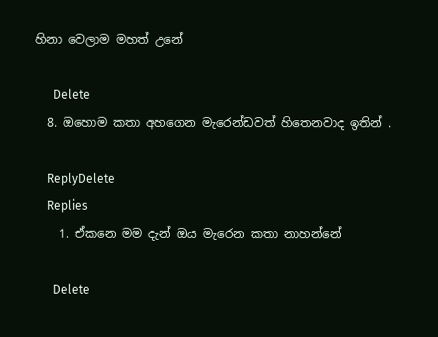හිනා වෙලාම මහත් උනේ

      Delete
  8. ඔහොම කතා අහගෙන මැරෙන්ඩවත් හිතෙනවාද ඉතින් .

    ReplyDelete
    Replies
    1. ඒකනෙ මම දැන් ඔය මැරෙන කතා නාහන්නේ

      Delete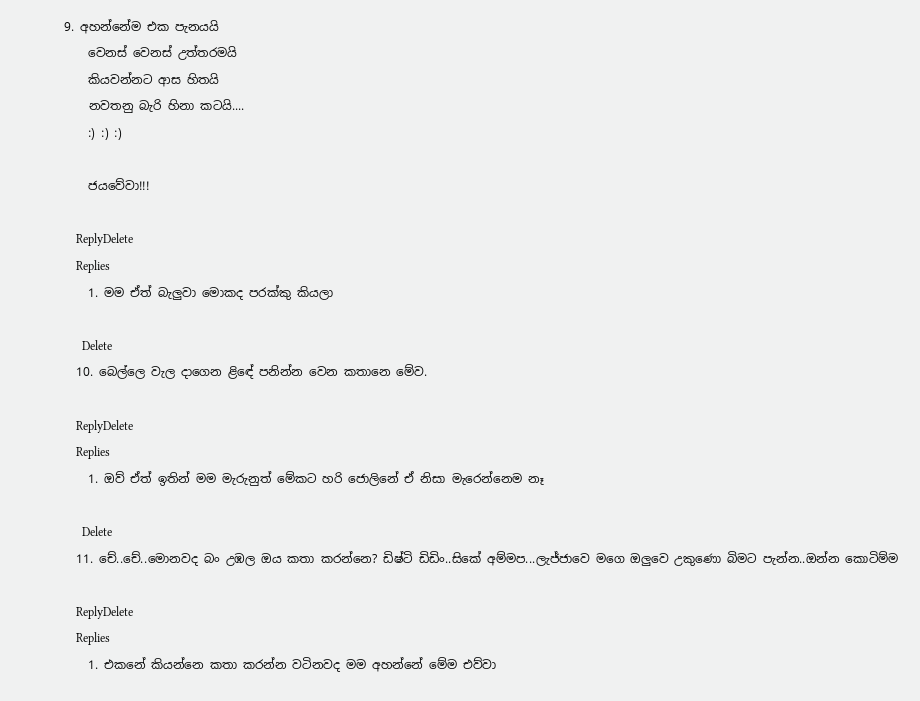9. අහන්නේම එක පැනයයි
    වෙනස් වෙනස් උත්තරමයි
    කියවන්නට ආස හිතයි
    නවතනු බැරි හිනා කටයි....
    :) :) :)

    ජයවේවා!!!

    ReplyDelete
    Replies
    1. මම ඒත් බැලුවා මොකද පරක්කු කියලා

      Delete
  10. බෙල්ලෙ වැල දාගෙන ළිඳේ පනින්න වෙන කතානෙ මේව.

    ReplyDelete
    Replies
    1. ඔව් ඒත් ඉතින් මම මැරුනුත් මේකට හරි ජොලිනේ ඒ නිසා මැරෙන්නෙම නෑ

      Delete
  11. චේ..චේ..මොනවද බං උඹල ඔය කතා කරන්නෙ? ඩිෂ්ටි ඩිඩිං..සිකේ අම්මප...ලැජ්ජාවෙ මගෙ ඔලුවෙ උකුණො බිමට පැන්න..ඔන්න කොටිම්ම

    ReplyDelete
    Replies
    1. එකනේ කියන්නෙ කතා කරන්න වටිනවද මම අහන්නේ මේම එව්වා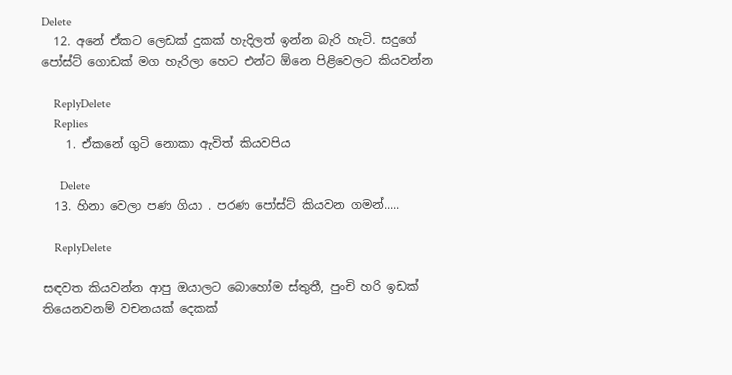Delete
  12. අනේ ඒකට ලෙඩක් දුකක් හැදිලත් ඉන්න බැරි හැටි. සදුගේ පෝස්ට් ගොඩක් මග හැරිලා හෙට එන්ට ඕනෙ පිළිවෙලට කියවන්න

    ReplyDelete
    Replies
    1. ඒකනේ ගුටි නොකා ඇවිත් කියවපිය

      Delete
  13. හිනා වෙලා පණ ගියා . පරණ පෝස්ට් කියවන ගමන්.....

    ReplyDelete

සඳවත කියවන්න ආපු ඔයාලට බොහෝම ස්තුතී, පුංචි හරි ඉඩක් තියෙනවනම් වචනයක් දෙකක්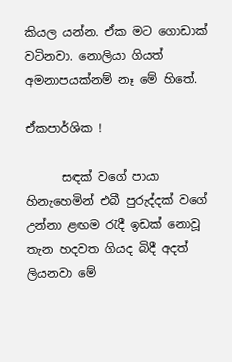කියල යන්න. ඒක මට ගොඩාක් වටිනවා. නොලියා ගියත් අමනාපයක්නම් නෑ මේ හිතේ.

ඒකපාර්ශික !

      සඳක් වගේ පායා හිනැහෙමින් එබී පුරුද්දක් වගේ උන්නා ළඟම රැදී ඉඩක් නොවූ තැන හදවත ගියද බිදී අදත් ලියනවා මේ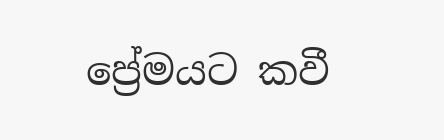ප්‍රේමයට කවී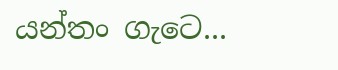යන්තං ගැටෙ...